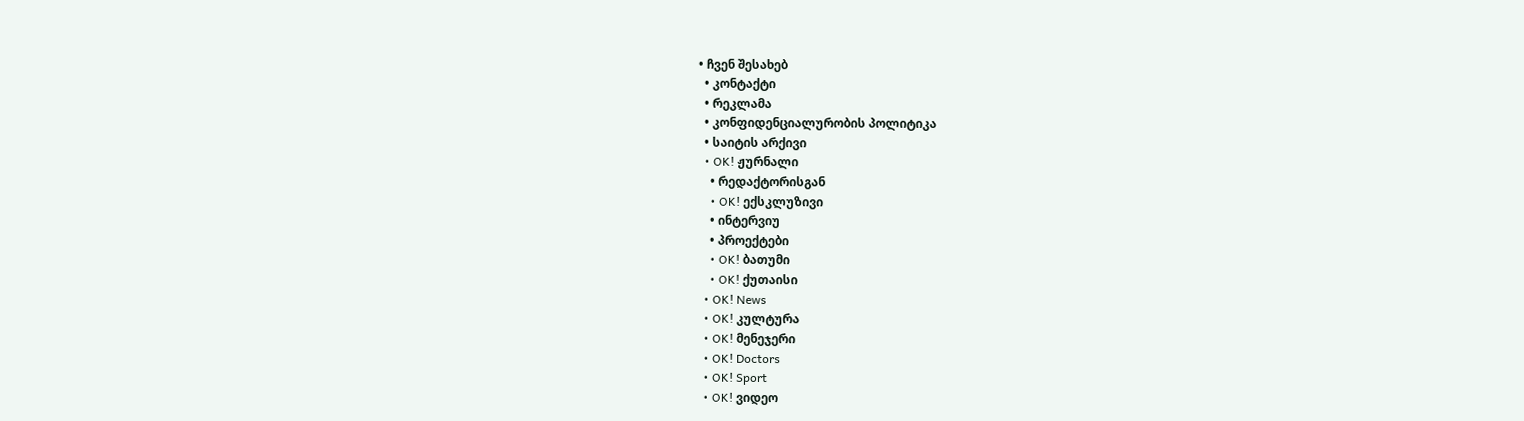• ჩვენ შესახებ
  • კონტაქტი
  • რეკლამა
  • კონფიდენციალურობის პოლიტიკა
  • საიტის არქივი
  • OK! ჟურნალი
    • რედაქტორისგან
    • OK! ექსკლუზივი
    • ინტერვიუ
    • პროექტები
    • OK! ბათუმი
    • OK! ქუთაისი
  • OK! News
  • OK! კულტურა
  • OK! მენეჯერი
  • OK! Doctors
  • OK! Sport
  • OK! ვიდეო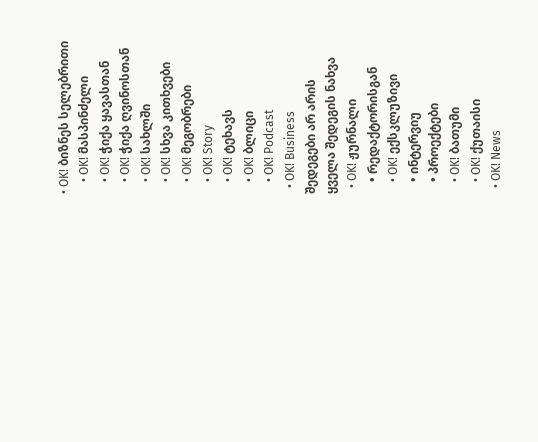• OK! ბიზნეს სელებრითი
    • OK! მასპინძელი
    • OK! ჭიქა ყავასთან
    • OK! ჭიქა ღვინოსთან
    • OK! სახლში
    • OK! სხვა კითხვები
    • OK! მეგობრები
    • OK! Story
    • OK! ტეხავს
    • OK! ბლიცი
    • OK! Podcast
  • OK! Business
შედეგები არ არის
ყველა შედეგის ნახვა
  • OK! ჟურნალი
    • რედაქტორისგან
    • OK! ექსკლუზივი
    • ინტერვიუ
    • პროექტები
    • OK! ბათუმი
    • OK! ქუთაისი
  • OK! News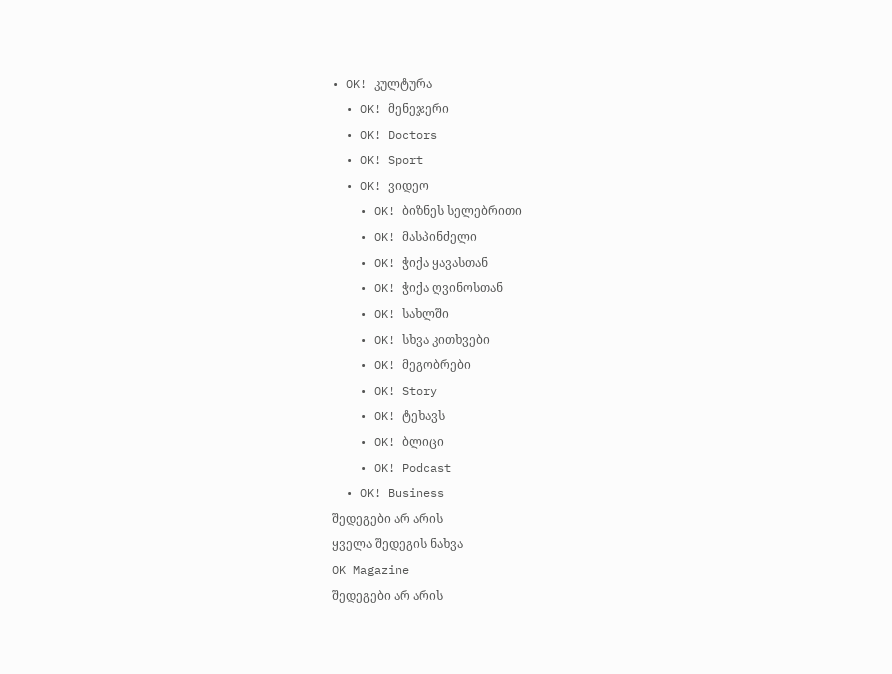• OK! კულტურა
  • OK! მენეჯერი
  • OK! Doctors
  • OK! Sport
  • OK! ვიდეო
    • OK! ბიზნეს სელებრითი
    • OK! მასპინძელი
    • OK! ჭიქა ყავასთან
    • OK! ჭიქა ღვინოსთან
    • OK! სახლში
    • OK! სხვა კითხვები
    • OK! მეგობრები
    • OK! Story
    • OK! ტეხავს
    • OK! ბლიცი
    • OK! Podcast
  • OK! Business
შედეგები არ არის
ყველა შედეგის ნახვა
OK Magazine
შედეგები არ არის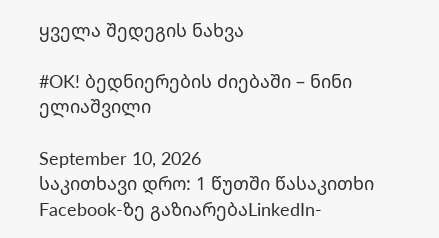ყველა შედეგის ნახვა

#OK! ბედნიერების ძიებაში – ნინი ელიაშვილი

September 10, 2026
საკითხავი დრო: 1 წუთში წასაკითხი
Facebook-ზე გაზიარებაLinkedIn-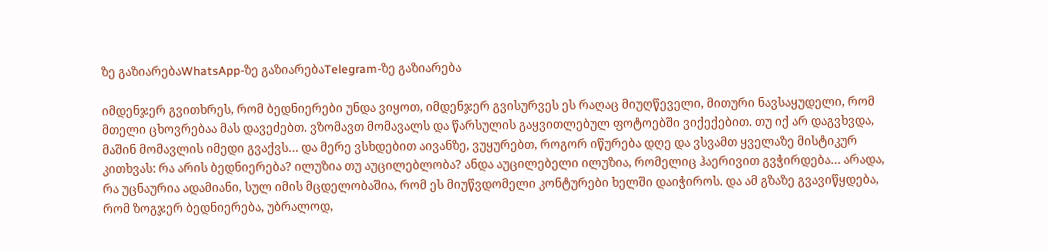ზე გაზიარებაWhatsApp-ზე გაზიარებაTelegram-ზე გაზიარება

იმდენჯერ გვითხრეს, რომ ბედნიერები უნდა ვიყოთ, იმდენჯერ გვისურვეს ეს რაღაც მიუღწეველი, მითური ნავსაყუდელი, რომ მთელი ცხოვრებაა მას დავეძებთ. ვზომავთ მომავალს და წარსულის გაყვითლებულ ფოტოებში ვიქექებით. თუ იქ არ დაგვხვდა, მაშინ მომავლის იმედი გვაქვს… და მერე ვსხდებით აივანზე, ვუყურებთ, როგორ იწურება დღე და ვსვამთ ყველაზე მისტიკურ კითხვას: რა არის ბედნიერება? ილუზია თუ აუცილებლობა? ანდა აუცილებელი ილუზია, რომელიც ჰაერივით გვჭირდება… არადა, რა უცნაურია ადამიანი, სულ იმის მცდელობაშია, რომ ეს მიუწვდომელი კონტურები ხელში დაიჭიროს. და ამ გზაზე გვავიწყდება, რომ ზოგჯერ ბედნიერება, უბრალოდ,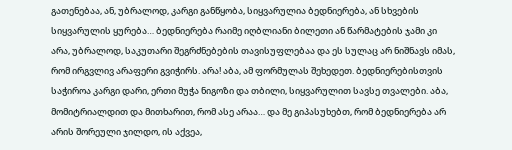გათენებაა, ან, უბრალოდ, კარგი განწყობა, სიყვარულია ბედნიერება, ან სხვების სიყვარულის ყურება… ბედნიერება რაიმე იღბლიანი ბილეთი ან წარმატების ჯამი კი არა, უბრალოდ, საკუთარი შეგრძნებების თავისუფლებაა და ეს სულაც არ ნიშნავს იმას, რომ ირგვლივ არაფერი გვიჭირს. არა! აბა, ამ ფორმულას შეხედეთ. ბედნიერებისთვის საჭიროა კარგი დარი, ერთი მუჭა ნიგოზი და თბილი, სიყვარულით სავსე თვალები. აბა, მომიტრიალდით და მითხარით, რომ ასე არაა… და მე გიპასუხებთ, რომ ბედნიერება არ არის შორეული ჯილდო, ის აქვეა,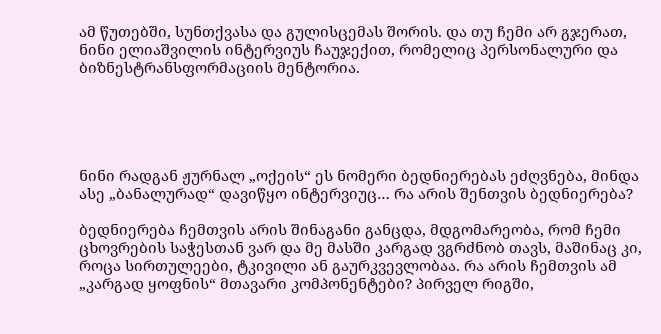ამ წუთებში, სუნთქვასა და გულისცემას შორის. და თუ ჩემი არ გჯერათ, ნინი ელიაშვილის ინტერვიუს ჩაუჯექით, რომელიც პერსონალური და ბიზნესტრანსფორმაციის მენტორია.





ნინი რადგან ჟურნალ „ოქეის“ ეს ნომერი ბედნიერებას ეძღვნება, მინდა ასე „ბანალურად“ დავიწყო ინტერვიუც… რა არის შენთვის ბედნიერება?

ბედნიერება ჩემთვის არის შინაგანი განცდა, მდგომარეობა, რომ ჩემი ცხოვრების საჭესთან ვარ და მე მასში კარგად ვგრძნობ თავს, მაშინაც კი, როცა სირთულეები, ტკივილი ან გაურკვევლობაა. რა არის ჩემთვის ამ „კარგად ყოფნის“ მთავარი კომპონენტები? პირველ რიგში,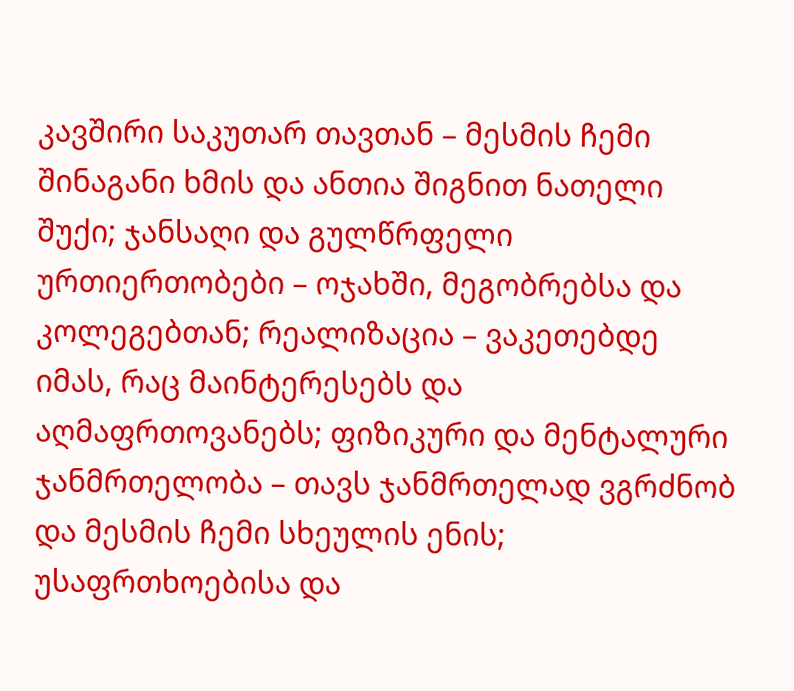კავშირი საკუთარ თავთან – მესმის ჩემი შინაგანი ხმის და ანთია შიგნით ნათელი შუქი; ჯანსაღი და გულწრფელი ურთიერთობები – ოჯახში, მეგობრებსა და კოლეგებთან; რეალიზაცია – ვაკეთებდე იმას, რაც მაინტერესებს და აღმაფრთოვანებს; ფიზიკური და მენტალური ჯანმრთელობა – თავს ჯანმრთელად ვგრძნობ და მესმის ჩემი სხეულის ენის; უსაფრთხოებისა და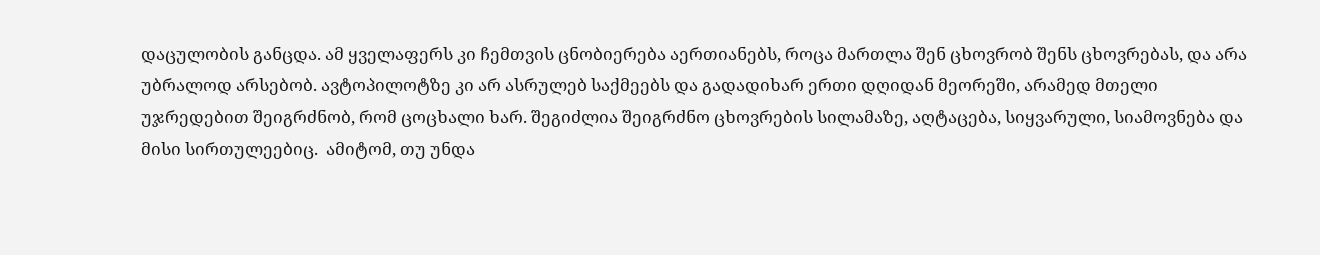დაცულობის განცდა. ამ ყველაფერს კი ჩემთვის ცნობიერება აერთიანებს, როცა მართლა შენ ცხოვრობ შენს ცხოვრებას, და არა უბრალოდ არსებობ. ავტოპილოტზე კი არ ასრულებ საქმეებს და გადადიხარ ერთი დღიდან მეორეში, არამედ მთელი უჯრედებით შეიგრძნობ, რომ ცოცხალი ხარ. შეგიძლია შეიგრძნო ცხოვრების სილამაზე, აღტაცება, სიყვარული, სიამოვნება და მისი სირთულეებიც.  ამიტომ, თუ უნდა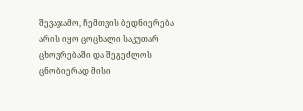შევაჯამო, ჩემთვის ბედნიერება არის იყო ცოცხალი საკუთარ ცხოვრებაში და შეგეძლოს ცნობიერად მისი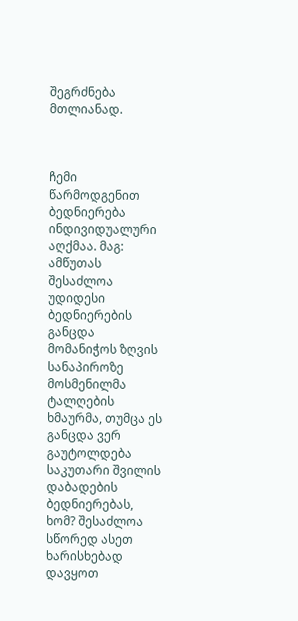შეგრძნება მთლიანად.



ჩემი წარმოდგენით ბედნიერება ინდივიდუალური აღქმაა. მაგ: ამწუთას შესაძლოა უდიდესი ბედნიერების განცდა მომანიჭოს ზღვის სანაპიროზე მოსმენილმა ტალღების ხმაურმა, თუმცა ეს განცდა ვერ გაუტოლდება საკუთარი შვილის დაბადების ბედნიერებას, ხომ? შესაძლოა სწორედ ასეთ ხარისხებად დავყოთ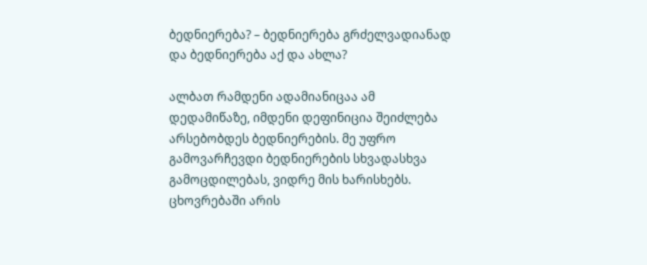ბედნიერება? – ბედნიერება გრძელვადიანად და ბედნიერება აქ და ახლა?

ალბათ რამდენი ადამიანიცაა ამ დედამიწაზე, იმდენი დეფინიცია შეიძლება არსებობდეს ბედნიერების. მე უფრო გამოვარჩევდი ბედნიერების სხვადასხვა გამოცდილებას, ვიდრე მის ხარისხებს. ცხოვრებაში არის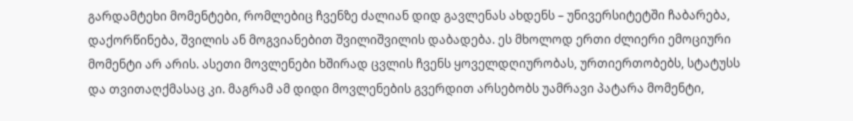გარდამტეხი მომენტები, რომლებიც ჩვენზე ძალიან დიდ გავლენას ახდენს – უნივერსიტეტში ჩაბარება, დაქორწინება, შვილის ან მოგვიანებით შვილიშვილის დაბადება. ეს მხოლოდ ერთი ძლიერი ემოციური მომენტი არ არის. ასეთი მოვლენები ხშირად ცვლის ჩვენს ყოველდღიურობას, ურთიერთობებს, სტატუსს და თვითაღქმასაც კი. მაგრამ ამ დიდი მოვლენების გვერდით არსებობს უამრავი პატარა მომენტი,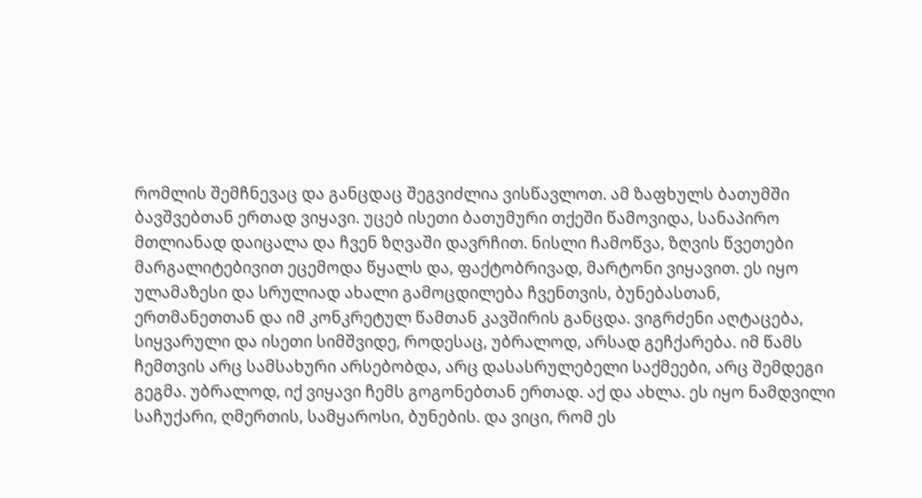რომლის შემჩნევაც და განცდაც შეგვიძლია ვისწავლოთ. ამ ზაფხულს ბათუმში ბავშვებთან ერთად ვიყავი. უცებ ისეთი ბათუმური თქეში წამოვიდა, სანაპირო მთლიანად დაიცალა და ჩვენ ზღვაში დავრჩით. ნისლი ჩამოწვა, ზღვის წვეთები მარგალიტებივით ეცემოდა წყალს და, ფაქტობრივად, მარტონი ვიყავით. ეს იყო ულამაზესი და სრულიად ახალი გამოცდილება ჩვენთვის, ბუნებასთან, ერთმანეთთან და იმ კონკრეტულ წამთან კავშირის განცდა. ვიგრძენი აღტაცება, სიყვარული და ისეთი სიმშვიდე, როდესაც, უბრალოდ, არსად გეჩქარება. იმ წამს ჩემთვის არც სამსახური არსებობდა, არც დასასრულებელი საქმეები, არც შემდეგი გეგმა. უბრალოდ, იქ ვიყავი ჩემს გოგონებთან ერთად. აქ და ახლა. ეს იყო ნამდვილი საჩუქარი, ღმერთის, სამყაროსი, ბუნების. და ვიცი, რომ ეს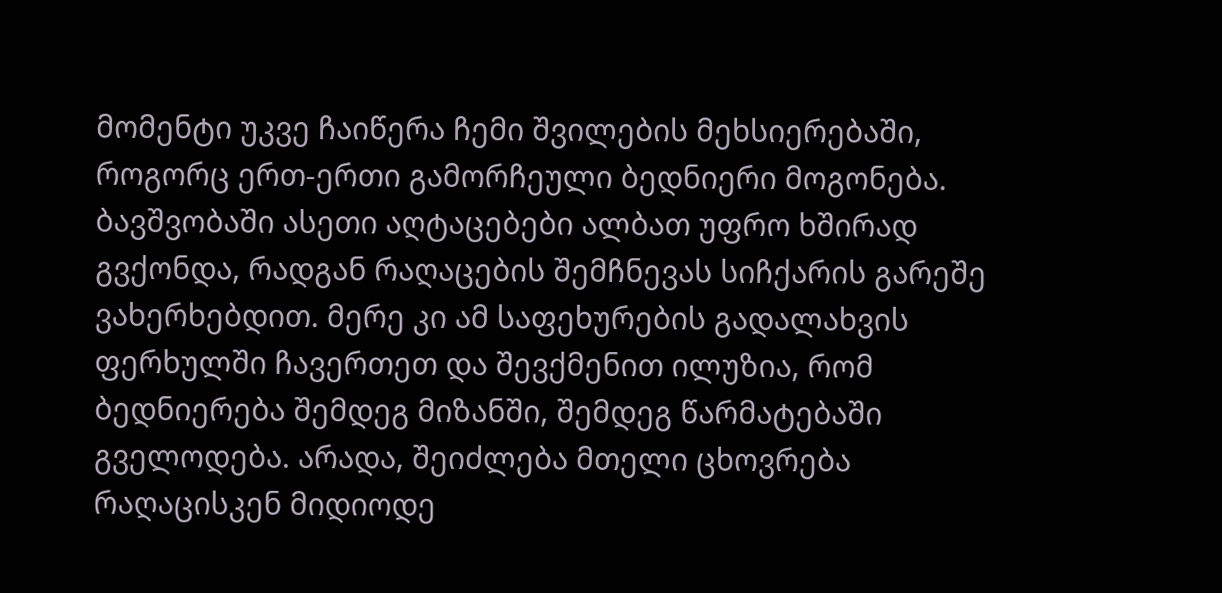მომენტი უკვე ჩაიწერა ჩემი შვილების მეხსიერებაში, როგორც ერთ-ერთი გამორჩეული ბედნიერი მოგონება. ბავშვობაში ასეთი აღტაცებები ალბათ უფრო ხშირად გვქონდა, რადგან რაღაცების შემჩნევას სიჩქარის გარეშე ვახერხებდით. მერე კი ამ საფეხურების გადალახვის ფერხულში ჩავერთეთ და შევქმენით ილუზია, რომ ბედნიერება შემდეგ მიზანში, შემდეგ წარმატებაში გველოდება. არადა, შეიძლება მთელი ცხოვრება რაღაცისკენ მიდიოდე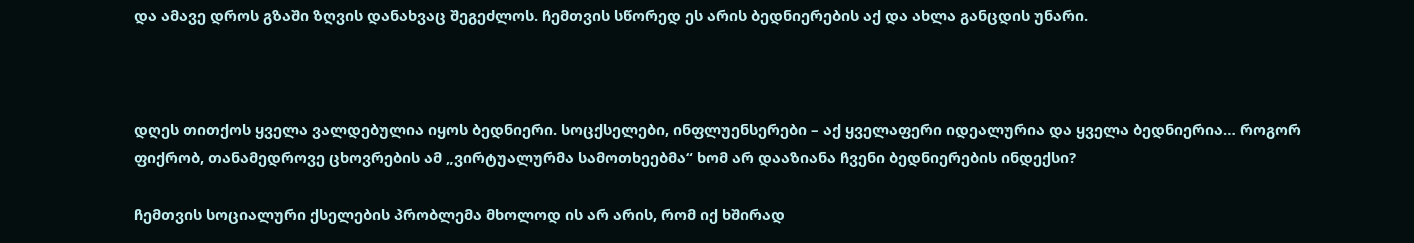და ამავე დროს გზაში ზღვის დანახვაც შეგეძლოს. ჩემთვის სწორედ ეს არის ბედნიერების აქ და ახლა განცდის უნარი.



დღეს თითქოს ყველა ვალდებულია იყოს ბედნიერი. სოცქსელები, ინფლუენსერები – აქ ყველაფერი იდეალურია და ყველა ბედნიერია… როგორ ფიქრობ, თანამედროვე ცხოვრების ამ „ვირტუალურმა სამოთხეებმა“ ხომ არ დააზიანა ჩვენი ბედნიერების ინდექსი?

ჩემთვის სოციალური ქსელების პრობლემა მხოლოდ ის არ არის, რომ იქ ხშირად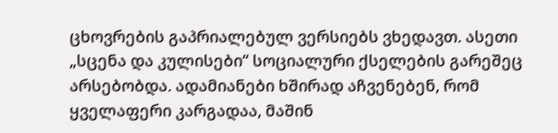ცხოვრების გაპრიალებულ ვერსიებს ვხედავთ. ასეთი „სცენა და კულისები“ სოციალური ქსელების გარეშეც არსებობდა. ადამიანები ხშირად აჩვენებენ, რომ ყველაფერი კარგადაა, მაშინ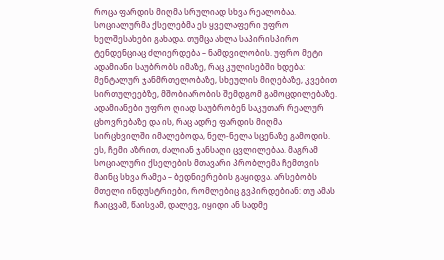როცა ფარდის მიღმა სრულიად სხვა რეალობაა. სოციალურმა ქსელებმა ეს ყველაფერი უფრო ხელშესახები გახადა. თუმცა ახლა საპირისპირო ტენდენციაც ძლიერდება – ნამდვილობის. უფრო მეტი ადამიანი საუბრობს იმაზე, რაც კულისებში ხდება: მენტალურ ჯანმრთელობაზე, სხეულის მიღებაზე, კვებით სირთულეებზე, მშობიარობის შემდგომ გამოცდილებაზე. ადამიანები უფრო ღიად საუბრობენ საკუთარ რეალურ ცხოვრებაზე და ის, რაც ადრე ფარდის მიღმა სირცხვილში იმალებოდა, ნელ-ნელა სცენაზე გამოდის. ეს, ჩემი აზრით, ძალიან ჯანსაღი ცვლილებაა. მაგრამ სოციალური ქსელების მთავარი პრობლემა ჩემთვის მაინც სხვა რამეა – ბედნიერების გაყიდვა. არსებობს მთელი ინდუსტრიები, რომლებიც გვპირდებიან: თუ ამას ჩაიცვამ, წაისვამ, დალევ, იყიდი ან სადმე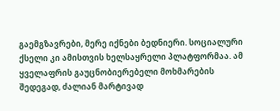გაემგზავრები, მერე იქნები ბედნიერი. სოციალური ქსელი კი ამისთვის ხელსაყრელი პლატფორმაა. ამ ყველაფრის გაუცნობიერებელი მოხმარების შედეგად, ძალიან მარტივად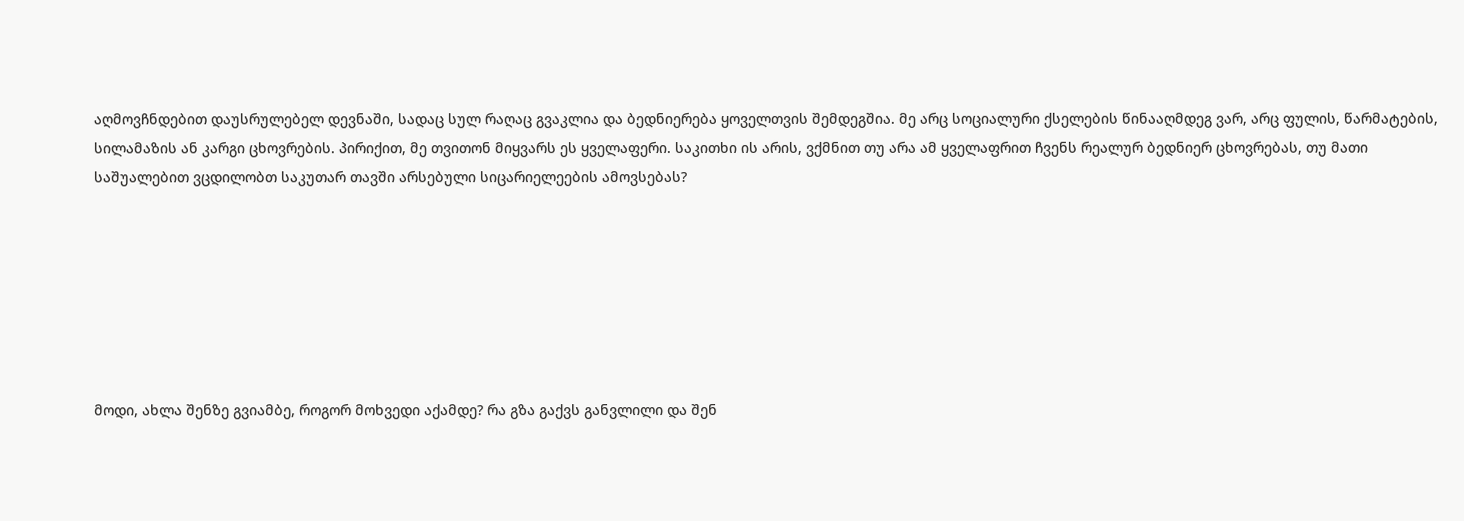აღმოვჩნდებით დაუსრულებელ დევნაში, სადაც სულ რაღაც გვაკლია და ბედნიერება ყოველთვის შემდეგშია. მე არც სოციალური ქსელების წინააღმდეგ ვარ, არც ფულის, წარმატების, სილამაზის ან კარგი ცხოვრების. პირიქით, მე თვითონ მიყვარს ეს ყველაფერი. საკითხი ის არის, ვქმნით თუ არა ამ ყველაფრით ჩვენს რეალურ ბედნიერ ცხოვრებას, თუ მათი საშუალებით ვცდილობთ საკუთარ თავში არსებული სიცარიელეების ამოვსებას?







მოდი, ახლა შენზე გვიამბე, როგორ მოხვედი აქამდე? რა გზა გაქვს განვლილი და შენ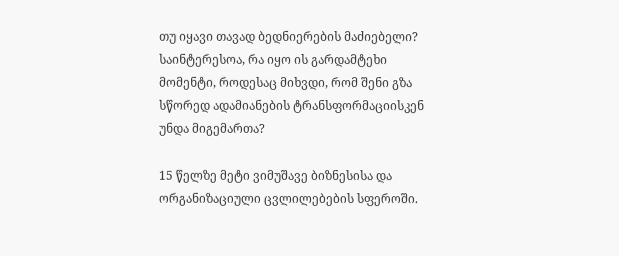თუ იყავი თავად ბედნიერების მაძიებელი? საინტერესოა, რა იყო ის გარდამტეხი მომენტი, როდესაც მიხვდი, რომ შენი გზა სწორედ ადამიანების ტრანსფორმაციისკენ უნდა მიგემართა?

15 წელზე მეტი ვიმუშავე ბიზნესისა და ორგანიზაციული ცვლილებების სფეროში.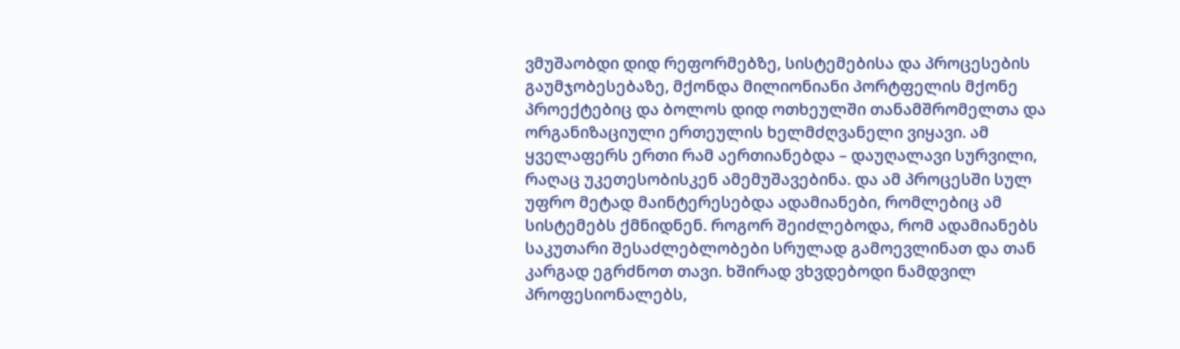ვმუშაობდი დიდ რეფორმებზე, სისტემებისა და პროცესების გაუმჯობესებაზე, მქონდა მილიონიანი პორტფელის მქონე პროექტებიც და ბოლოს დიდ ოთხეულში თანამშრომელთა და ორგანიზაციული ერთეულის ხელმძღვანელი ვიყავი. ამ ყველაფერს ერთი რამ აერთიანებდა – დაუღალავი სურვილი, რაღაც უკეთესობისკენ ამემუშავებინა. და ამ პროცესში სულ უფრო მეტად მაინტერესებდა ადამიანები, რომლებიც ამ სისტემებს ქმნიდნენ. როგორ შეიძლებოდა, რომ ადამიანებს საკუთარი შესაძლებლობები სრულად გამოევლინათ და თან კარგად ეგრძნოთ თავი. ხშირად ვხვდებოდი ნამდვილ პროფესიონალებს,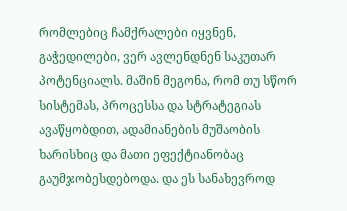რომლებიც ჩამქრალები იყვნენ, გაჭედილები, ვერ ავლენდნენ საკუთარ პოტენციალს. მაშინ მეგონა, რომ თუ სწორ სისტემას, პროცესსა და სტრატეგიას ავაწყობდით, ადამიანების მუშაობის ხარისხიც და მათი ეფექტიანობაც გაუმჯობესდებოდა. და ეს სანახევროდ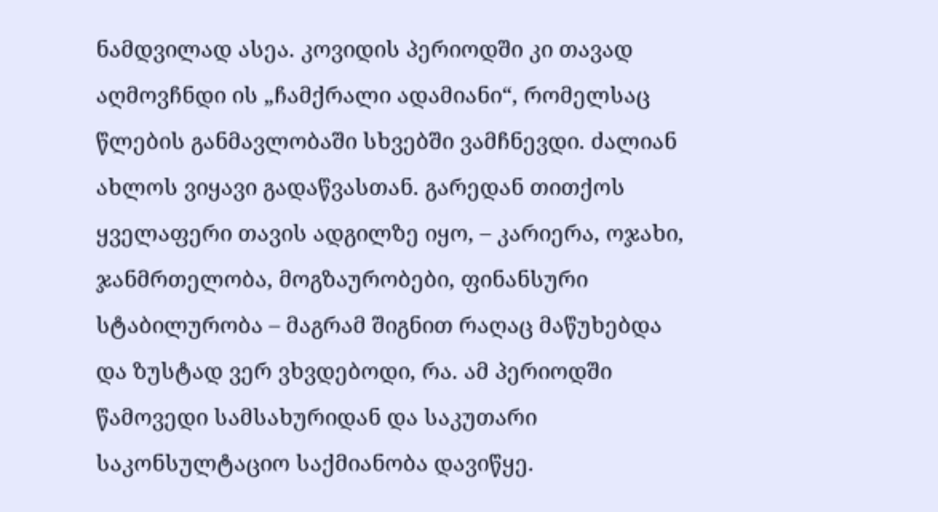ნამდვილად ასეა. კოვიდის პერიოდში კი თავად აღმოვჩნდი ის „ჩამქრალი ადამიანი“, რომელსაც წლების განმავლობაში სხვებში ვამჩნევდი. ძალიან ახლოს ვიყავი გადაწვასთან. გარედან თითქოს ყველაფერი თავის ადგილზე იყო, – კარიერა, ოჯახი, ჯანმრთელობა, მოგზაურობები, ფინანსური სტაბილურობა – მაგრამ შიგნით რაღაც მაწუხებდა და ზუსტად ვერ ვხვდებოდი, რა. ამ პერიოდში წამოვედი სამსახურიდან და საკუთარი საკონსულტაციო საქმიანობა დავიწყე.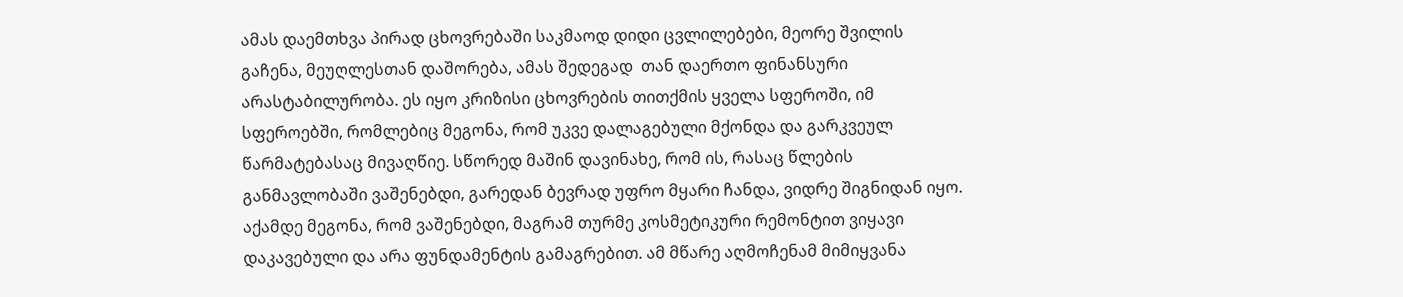ამას დაემთხვა პირად ცხოვრებაში საკმაოდ დიდი ცვლილებები, მეორე შვილის გაჩენა, მეუღლესთან დაშორება, ამას შედეგად  თან დაერთო ფინანსური არასტაბილურობა. ეს იყო კრიზისი ცხოვრების თითქმის ყველა სფეროში, იმ სფეროებში, რომლებიც მეგონა, რომ უკვე დალაგებული მქონდა და გარკვეულ წარმატებასაც მივაღწიე. სწორედ მაშინ დავინახე, რომ ის, რასაც წლების განმავლობაში ვაშენებდი, გარედან ბევრად უფრო მყარი ჩანდა, ვიდრე შიგნიდან იყო. აქამდე მეგონა, რომ ვაშენებდი, მაგრამ თურმე კოსმეტიკური რემონტით ვიყავი დაკავებული და არა ფუნდამენტის გამაგრებით. ამ მწარე აღმოჩენამ მიმიყვანა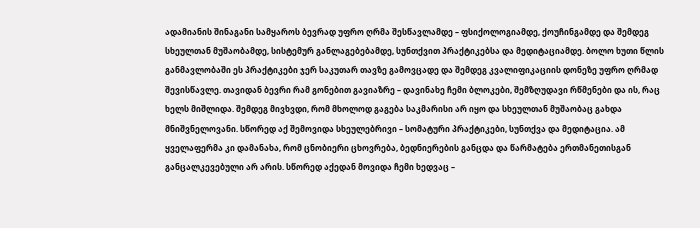ადამიანის შინაგანი სამყაროს ბევრად უფრო ღრმა შესწავლამდე – ფსიქოლოგიამდე, ქოუჩინგამდე და შემდეგ სხეულთან მუშაობამდე, სისტემურ განლაგებებამდე, სუნთქვით პრაქტიკებსა და მედიტაციამდე. ბოლო ხუთი წლის განმავლობაში ეს პრაქტიკები ჯერ საკუთარ თავზე გამოვცადე და შემდეგ კვალიფიკაციის დონეზე უფრო ღრმად შევისწავლე. თავიდან ბევრი რამ გონებით გავიაზრე – დავინახე ჩემი ბლოკები, შემზღუდავი რწმენები და ის, რაც ხელს მიშლიდა. შემდეგ მივხვდი, რომ მხოლოდ გაგება საკმარისი არ იყო და სხეულთან მუშაობაც გახდა მნიშვნელოვანი. სწორედ აქ შემოვიდა სხეულებრივი – სომატური პრაქტიკები, სუნთქვა და მედიტაცია. ამ ყველაფერმა კი დამანახა, რომ ცნობიერი ცხოვრება, ბედნიერების განცდა და წარმატება ერთმანეთისგან განცალკევებული არ არის. სწორედ აქედან მოვიდა ჩემი ხედვაც –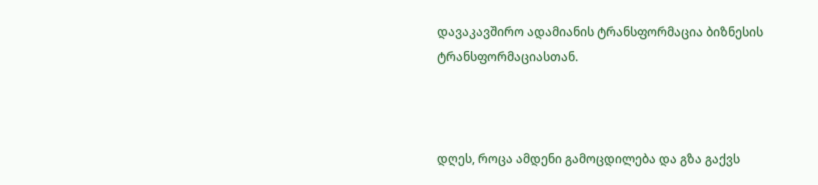დავაკავშირო ადამიანის ტრანსფორმაცია ბიზნესის ტრანსფორმაციასთან.



დღეს, როცა ამდენი გამოცდილება და გზა გაქვს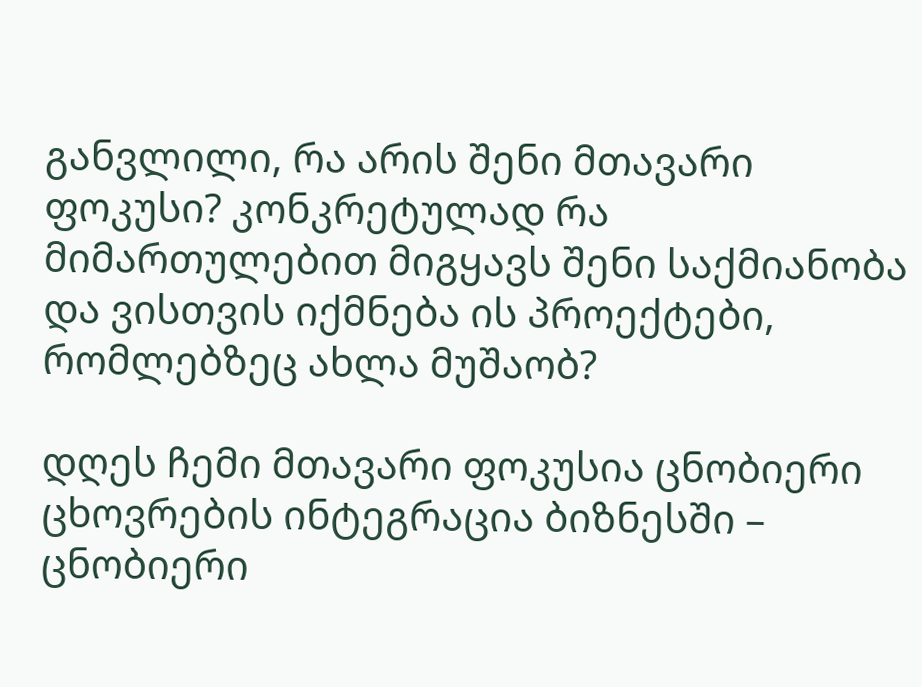განვლილი, რა არის შენი მთავარი ფოკუსი? კონკრეტულად რა მიმართულებით მიგყავს შენი საქმიანობა და ვისთვის იქმნება ის პროექტები, რომლებზეც ახლა მუშაობ?

დღეს ჩემი მთავარი ფოკუსია ცნობიერი ცხოვრების ინტეგრაცია ბიზნესში – ცნობიერი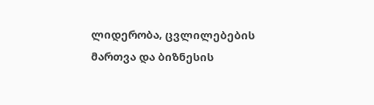ლიდერობა, ცვლილებების მართვა და ბიზნესის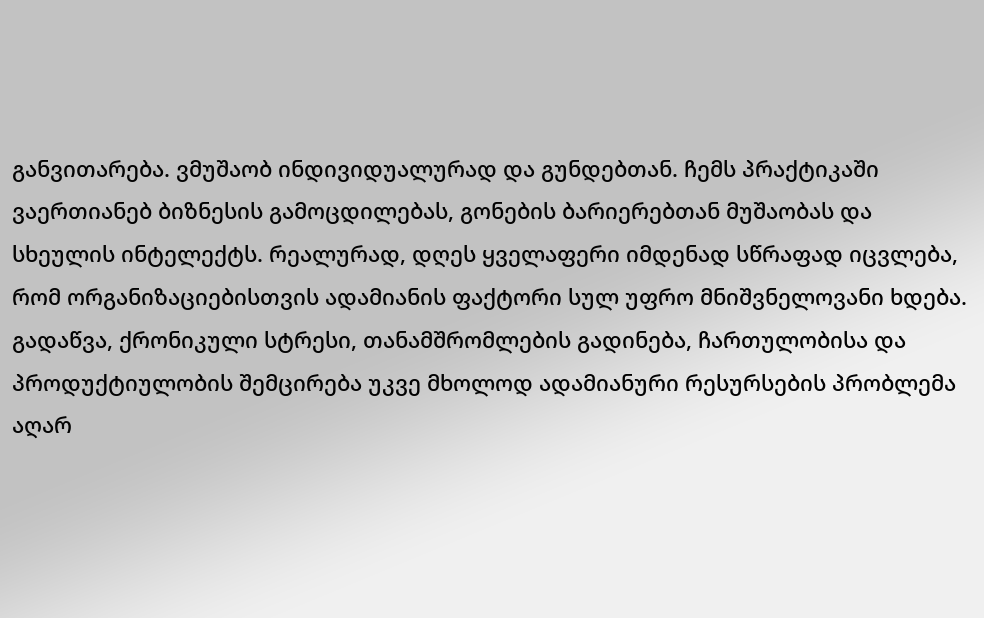განვითარება. ვმუშაობ ინდივიდუალურად და გუნდებთან. ჩემს პრაქტიკაში ვაერთიანებ ბიზნესის გამოცდილებას, გონების ბარიერებთან მუშაობას და სხეულის ინტელექტს. რეალურად, დღეს ყველაფერი იმდენად სწრაფად იცვლება, რომ ორგანიზაციებისთვის ადამიანის ფაქტორი სულ უფრო მნიშვნელოვანი ხდება. გადაწვა, ქრონიკული სტრესი, თანამშრომლების გადინება, ჩართულობისა და პროდუქტიულობის შემცირება უკვე მხოლოდ ადამიანური რესურსების პრობლემა აღარ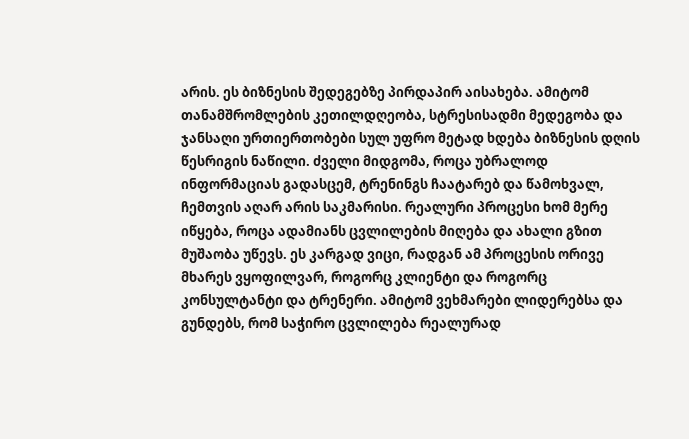არის. ეს ბიზნესის შედეგებზე პირდაპირ აისახება. ამიტომ თანამშრომლების კეთილდღეობა, სტრესისადმი მედეგობა და ჯანსაღი ურთიერთობები სულ უფრო მეტად ხდება ბიზნესის დღის წესრიგის ნაწილი. ძველი მიდგომა, როცა უბრალოდ ინფორმაციას გადასცემ, ტრენინგს ჩაატარებ და წამოხვალ, ჩემთვის აღარ არის საკმარისი. რეალური პროცესი ხომ მერე იწყება, როცა ადამიანს ცვლილების მიღება და ახალი გზით მუშაობა უწევს. ეს კარგად ვიცი, რადგან ამ პროცესის ორივე მხარეს ვყოფილვარ, როგორც კლიენტი და როგორც კონსულტანტი და ტრენერი. ამიტომ ვეხმარები ლიდერებსა და გუნდებს, რომ საჭირო ცვლილება რეალურად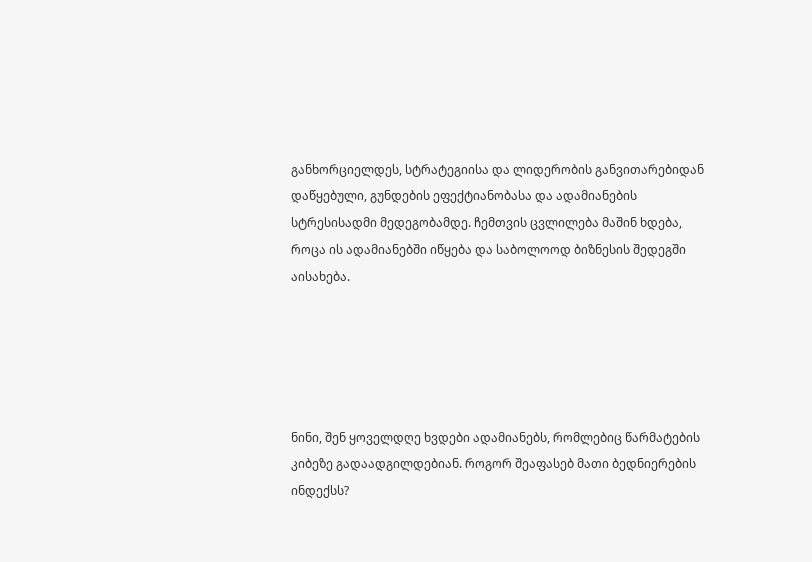განხორციელდეს, სტრატეგიისა და ლიდერობის განვითარებიდან დაწყებული, გუნდების ეფექტიანობასა და ადამიანების სტრესისადმი მედეგობამდე. ჩემთვის ცვლილება მაშინ ხდება, როცა ის ადამიანებში იწყება და საბოლოოდ ბიზნესის შედეგში აისახება.





ნინი, შენ ყოველდღე ხვდები ადამიანებს, რომლებიც წარმატების კიბეზე გადაადგილდებიან. როგორ შეაფასებ მათი ბედნიერების ინდექსს?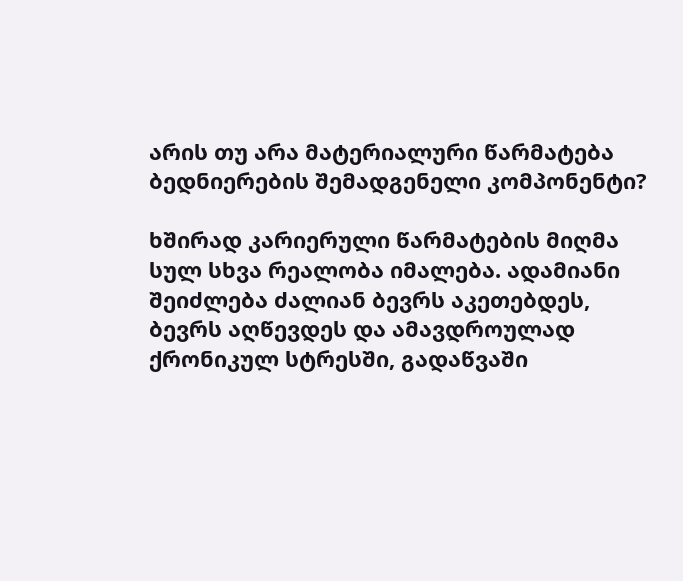არის თუ არა მატერიალური წარმატება ბედნიერების შემადგენელი კომპონენტი?

ხშირად კარიერული წარმატების მიღმა სულ სხვა რეალობა იმალება. ადამიანი შეიძლება ძალიან ბევრს აკეთებდეს, ბევრს აღწევდეს და ამავდროულად ქრონიკულ სტრესში, გადაწვაში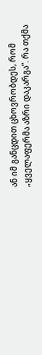ან იმ განცდით ცხოვრობდეს, რომ „ყველაფერმა აზრი დაკარგა“. რა თქმა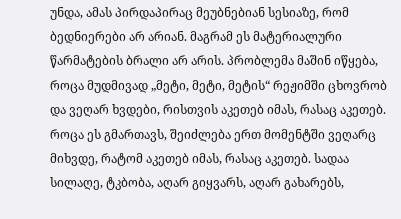უნდა, ამას პირდაპირაც მეუბნებიან სესიაზე, რომ ბედნიერები არ არიან. მაგრამ ეს მატერიალური წარმატების ბრალი არ არის. პრობლემა მაშინ იწყება, როცა მუდმივად „მეტი, მეტი, მეტის“ რეჟიმში ცხოვრობ და ვეღარ ხვდები, რისთვის აკეთებ იმას, რასაც აკეთებ. როცა ეს გმართავს, შეიძლება ერთ მომენტში ვეღარც მიხვდე, რატომ აკეთებ იმას, რასაც აკეთებ. სადაა სილაღე, ტკბობა, აღარ გიყვარს, აღარ გახარებს,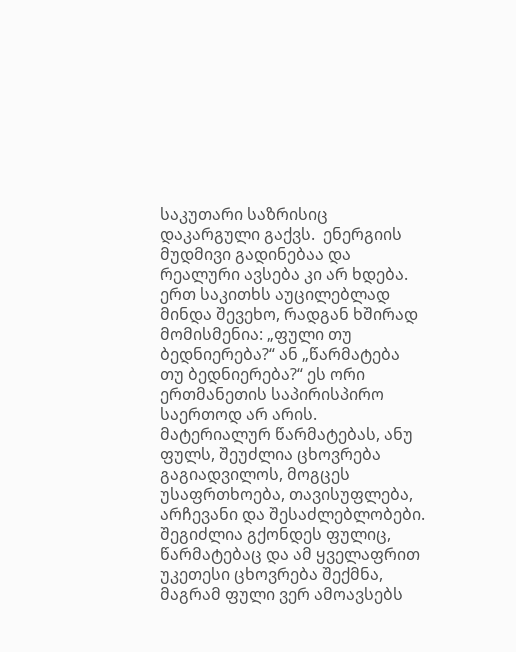საკუთარი საზრისიც დაკარგული გაქვს.  ენერგიის მუდმივი გადინებაა და რეალური ავსება კი არ ხდება. ერთ საკითხს აუცილებლად მინდა შევეხო, რადგან ხშირად მომისმენია: „ფული თუ ბედნიერება?“ ან „წარმატება თუ ბედნიერება?“ ეს ორი ერთმანეთის საპირისპირო საერთოდ არ არის. მატერიალურ წარმატებას, ანუ ფულს, შეუძლია ცხოვრება გაგიადვილოს, მოგცეს უსაფრთხოება, თავისუფლება, არჩევანი და შესაძლებლობები. შეგიძლია გქონდეს ფულიც, წარმატებაც და ამ ყველაფრით უკეთესი ცხოვრება შექმნა, მაგრამ ფული ვერ ამოავსებს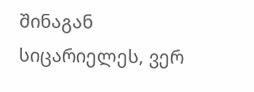შინაგან სიცარიელეს, ვერ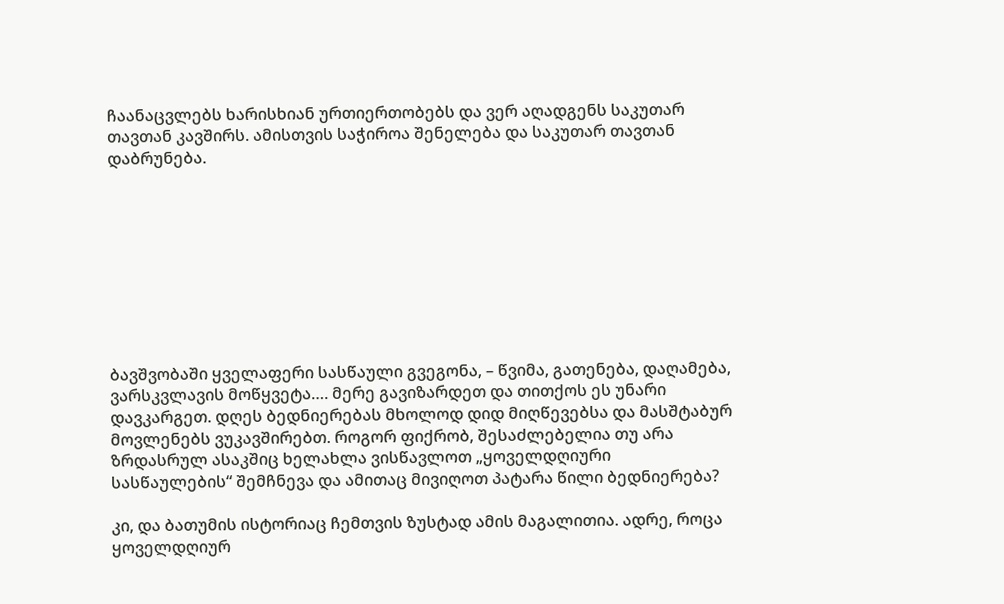ჩაანაცვლებს ხარისხიან ურთიერთობებს და ვერ აღადგენს საკუთარ თავთან კავშირს. ამისთვის საჭიროა შენელება და საკუთარ თავთან დაბრუნება.









ბავშვობაში ყველაფერი სასწაული გვეგონა, – წვიმა, გათენება, დაღამება, ვარსკვლავის მოწყვეტა…. მერე გავიზარდეთ და თითქოს ეს უნარი დავკარგეთ. დღეს ბედნიერებას მხოლოდ დიდ მიღწევებსა და მასშტაბურ მოვლენებს ვუკავშირებთ. როგორ ფიქრობ, შესაძლებელია თუ არა ზრდასრულ ასაკშიც ხელახლა ვისწავლოთ „ყოველდღიური სასწაულების“ შემჩნევა და ამითაც მივიღოთ პატარა წილი ბედნიერება?

კი, და ბათუმის ისტორიაც ჩემთვის ზუსტად ამის მაგალითია. ადრე, როცა ყოველდღიურ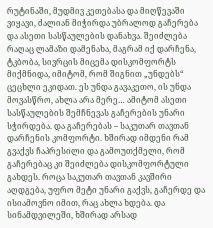რუტინაში, მუდმივ კეთებასა და მიღწევაში ვიყავი, ძალიან მიჭირდა უბრალოდ გაჩერება და ასეთი სასწაულების დანახვა. შეიძლება რაღაც ლამაზი დამენახა, მაგრამ იქ დარჩენა, ტკბობა, სივრცის მიცემა დისკომფორტს მიქმნიდა, იმიტომ, რომ შიგნით „უნდებს“ ცეცხლი ეკიდათ. ეს უნდა გავაკეთო, ის უნდა მოვასწრო, ახლა არა მერე… ამიტომ ასეთი სასწაულების შემჩნევას გაჩერების უნარი სჭირდება. და გაჩერებას – საკუთარ თავთან დარჩენის კომფორტი. ხშირად იმდენი რამ გვაქვს ჩაპრესილი და გამოუთქმელი, რომ გაჩერებაც კი შეიძლება დისკომფორტული გახდეს. როცა საკუთარ თავთან კავშირი აღდგება, უფრო მეტი უნარი გაქვს, გაჩერდე და ისიამოვნო იმით, რაც ახლა ხდება. და სინამდვილეში, ხშირად არსად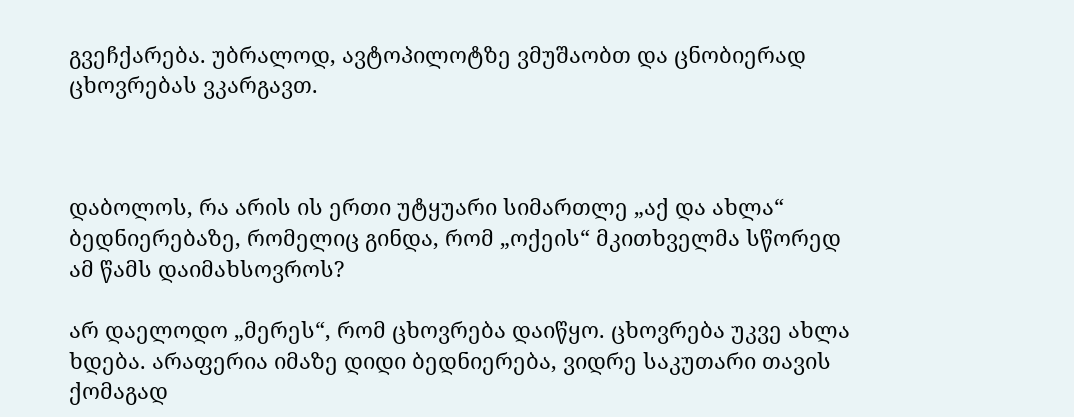გვეჩქარება. უბრალოდ, ავტოპილოტზე ვმუშაობთ და ცნობიერად ცხოვრებას ვკარგავთ.



დაბოლოს, რა არის ის ერთი უტყუარი სიმართლე „აქ და ახლა“ ბედნიერებაზე, რომელიც გინდა, რომ „ოქეის“ მკითხველმა სწორედ ამ წამს დაიმახსოვროს?

არ დაელოდო „მერეს“, რომ ცხოვრება დაიწყო. ცხოვრება უკვე ახლა ხდება. არაფერია იმაზე დიდი ბედნიერება, ვიდრე საკუთარი თავის ქომაგად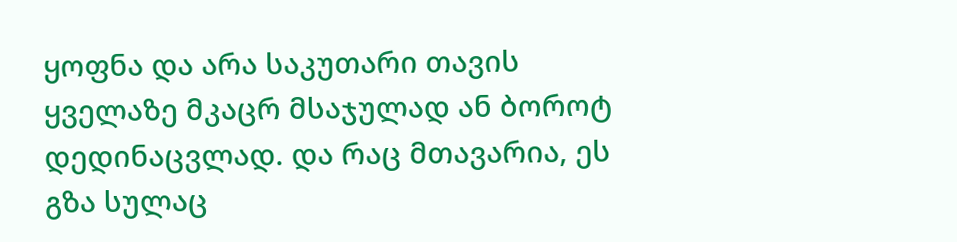ყოფნა და არა საკუთარი თავის ყველაზე მკაცრ მსაჯულად ან ბოროტ დედინაცვლად. და რაც მთავარია, ეს გზა სულაც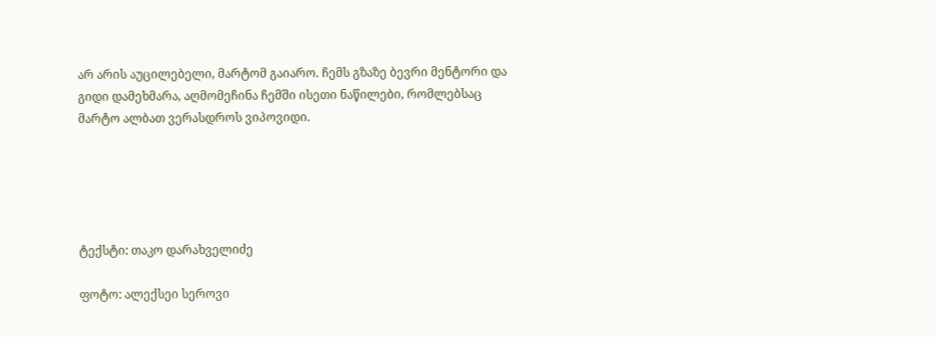არ არის აუცილებელი, მარტომ გაიარო. ჩემს გზაზე ბევრი მენტორი და გიდი დამეხმარა, აღმომეჩინა ჩემში ისეთი ნაწილები, რომლებსაც მარტო ალბათ ვერასდროს ვიპოვიდი.





ტექსტი: თაკო დარახველიძე

ფოტო: ალექსეი სეროვი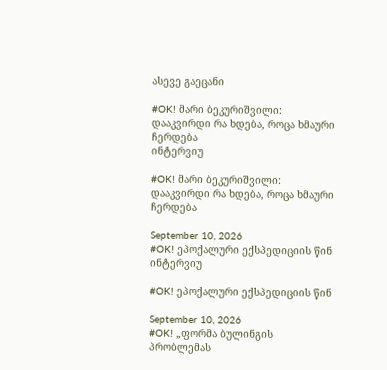ასევე გაეცანი

#OK! მარი ბეკურიშვილი: დააკვირდი რა ხდება, როცა ხმაური ჩერდება
ინტერვიუ

#OK! მარი ბეკურიშვილი: დააკვირდი რა ხდება, როცა ხმაური ჩერდება

September 10, 2026
#OK! ეპოქალური ექსპედიციის წინ
ინტერვიუ

#OK! ეპოქალური ექსპედიციის წინ

September 10, 2026
#OK! „ფორმა ბულინგის პრობლემას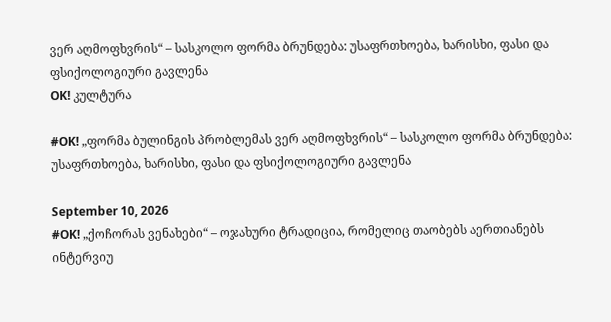ვერ აღმოფხვრის“ – სასკოლო ფორმა ბრუნდება: უსაფრთხოება, ხარისხი, ფასი და ფსიქოლოგიური გავლენა
OK! კულტურა

#OK! „ფორმა ბულინგის პრობლემას ვერ აღმოფხვრის“ – სასკოლო ფორმა ბრუნდება: უსაფრთხოება, ხარისხი, ფასი და ფსიქოლოგიური გავლენა

September 10, 2026
#OK! „ქოჩორას ვენახები“ – ოჯახური ტრადიცია, რომელიც თაობებს აერთიანებს
ინტერვიუ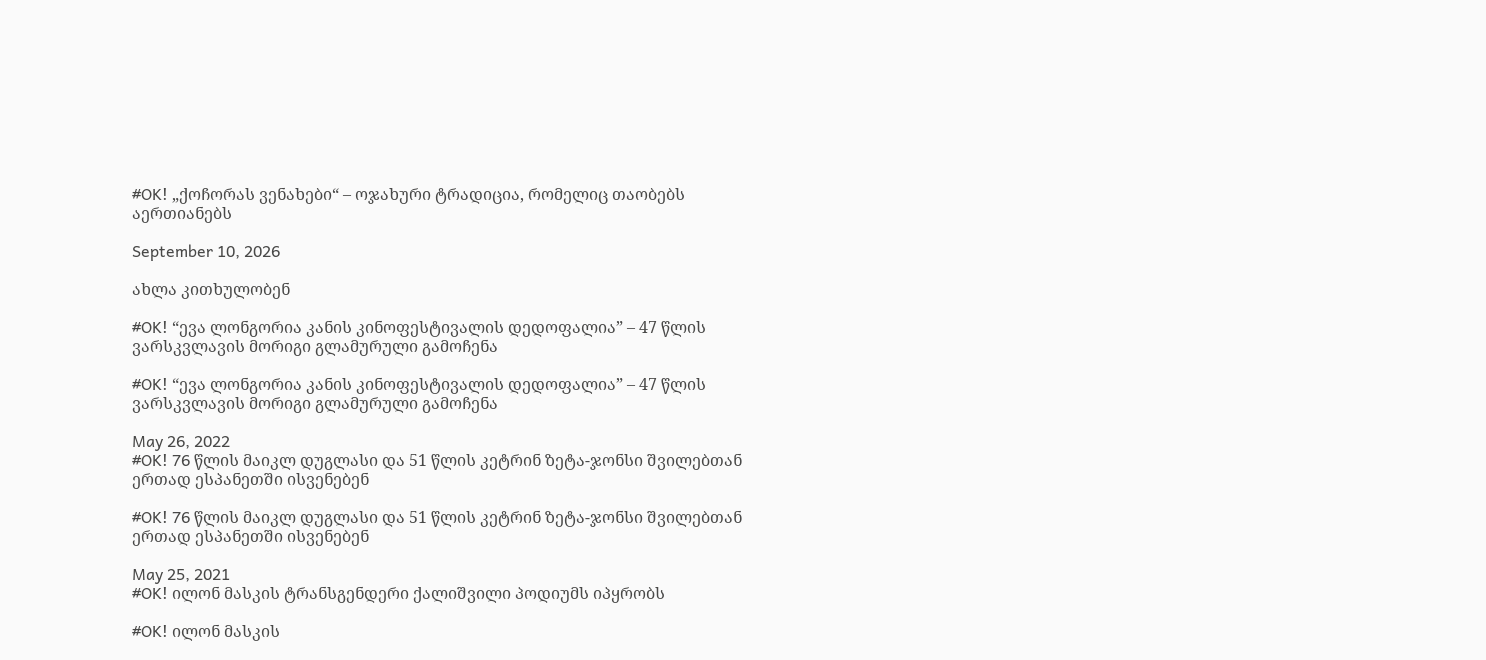#OK! „ქოჩორას ვენახები“ – ოჯახური ტრადიცია, რომელიც თაობებს აერთიანებს

September 10, 2026

ახლა კითხულობენ

#OK! “ევა ლონგორია კანის კინოფესტივალის დედოფალია” – 47 წლის ვარსკვლავის მორიგი გლამურული გამოჩენა

#OK! “ევა ლონგორია კანის კინოფესტივალის დედოფალია” – 47 წლის ვარსკვლავის მორიგი გლამურული გამოჩენა

May 26, 2022
#OK! 76 წლის მაიკლ დუგლასი და 51 წლის კეტრინ ზეტა-ჯონსი შვილებთან ერთად ესპანეთში ისვენებენ

#OK! 76 წლის მაიკლ დუგლასი და 51 წლის კეტრინ ზეტა-ჯონსი შვილებთან ერთად ესპანეთში ისვენებენ

May 25, 2021
#OK! ილონ მასკის ტრანსგენდერი ქალიშვილი პოდიუმს იპყრობს

#OK! ილონ მასკის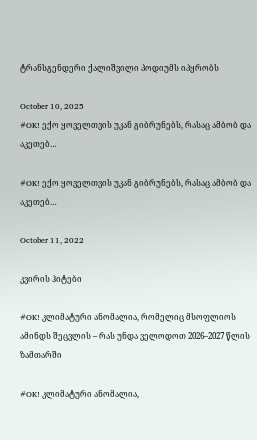ტრანსგენდერი ქალიშვილი პოდიუმს იპყრობს

October 10, 2025
#OK! ექო ყოველთვის უკან გიბრუნებს, რასაც ამბობ და აკეთებ…

#OK! ექო ყოველთვის უკან გიბრუნებს, რასაც ამბობ და აკეთებ…

October 11, 2022

კვირის ჰიტები

#OK! კლიმატური ანომალია, რომელიც მსოფლიოს ამინდს შეცვლის – რას უნდა ველოდოთ 2026–2027 წლის ზამთარში

#OK! კლიმატური ანომალია,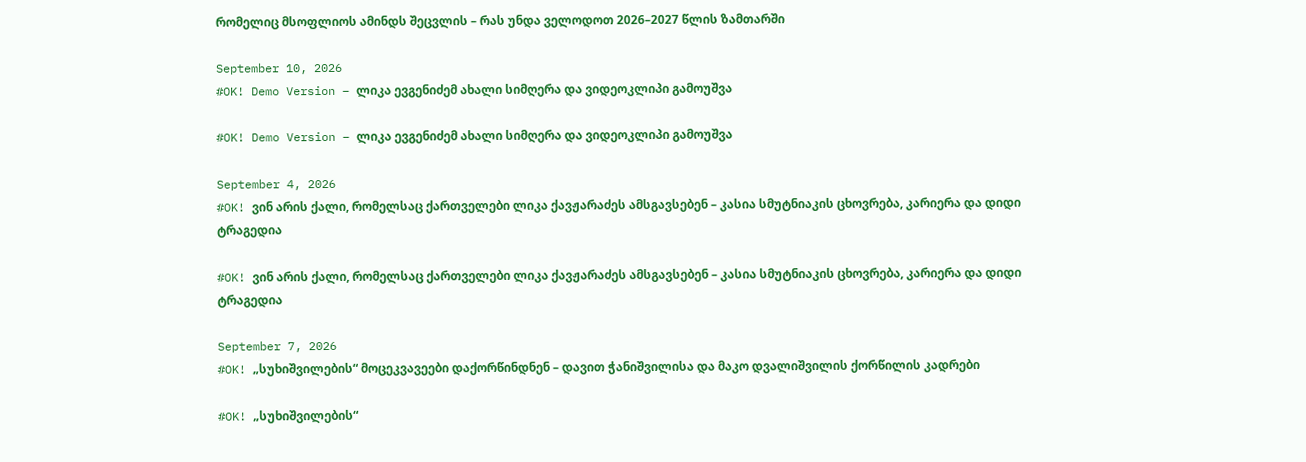რომელიც მსოფლიოს ამინდს შეცვლის – რას უნდა ველოდოთ 2026–2027 წლის ზამთარში

September 10, 2026
#OK! Demo Version – ლიკა ევგენიძემ ახალი სიმღერა და ვიდეოკლიპი გამოუშვა

#OK! Demo Version – ლიკა ევგენიძემ ახალი სიმღერა და ვიდეოკლიპი გამოუშვა

September 4, 2026
#OK! ვინ არის ქალი, რომელსაც ქართველები ლიკა ქავჟარაძეს ამსგავსებენ – კასია სმუტნიაკის ცხოვრება, კარიერა და დიდი ტრაგედია

#OK! ვინ არის ქალი, რომელსაც ქართველები ლიკა ქავჟარაძეს ამსგავსებენ – კასია სმუტნიაკის ცხოვრება, კარიერა და დიდი ტრაგედია

September 7, 2026
#OK! „სუხიშვილების“ მოცეკვავეები დაქორწინდნენ – დავით ჭანიშვილისა და მაკო დვალიშვილის ქორწილის კადრები

#OK! „სუხიშვილების“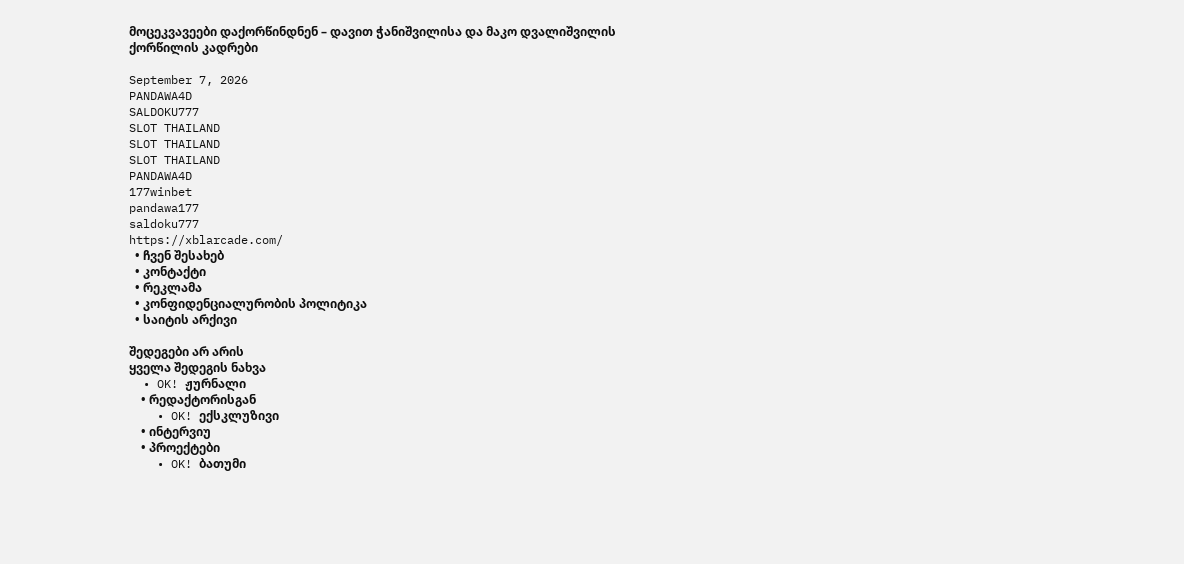მოცეკვავეები დაქორწინდნენ – დავით ჭანიშვილისა და მაკო დვალიშვილის ქორწილის კადრები

September 7, 2026
PANDAWA4D
SALDOKU777
SLOT THAILAND
SLOT THAILAND
SLOT THAILAND
PANDAWA4D
177winbet
pandawa177
saldoku777
https://xblarcade.com/
  • ჩვენ შესახებ
  • კონტაქტი
  • რეკლამა
  • კონფიდენციალურობის პოლიტიკა
  • საიტის არქივი

შედეგები არ არის
ყველა შედეგის ნახვა
  • OK! ჟურნალი
    • რედაქტორისგან
    • OK! ექსკლუზივი
    • ინტერვიუ
    • პროექტები
    • OK! ბათუმი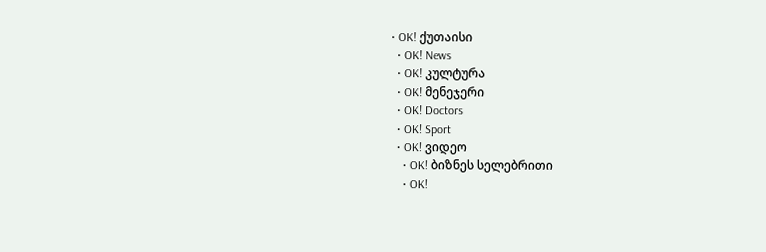• OK! ქუთაისი
  • OK! News
  • OK! კულტურა
  • OK! მენეჯერი
  • OK! Doctors
  • OK! Sport
  • OK! ვიდეო
    • OK! ბიზნეს სელებრითი
    • OK!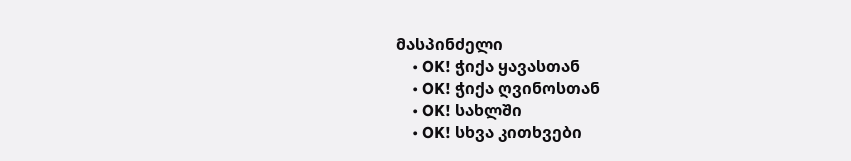მასპინძელი
    • OK! ჭიქა ყავასთან
    • OK! ჭიქა ღვინოსთან
    • OK! სახლში
    • OK! სხვა კითხვები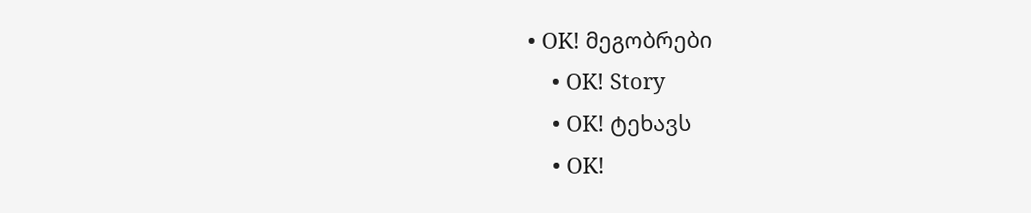• OK! მეგობრები
    • OK! Story
    • OK! ტეხავს
    • OK!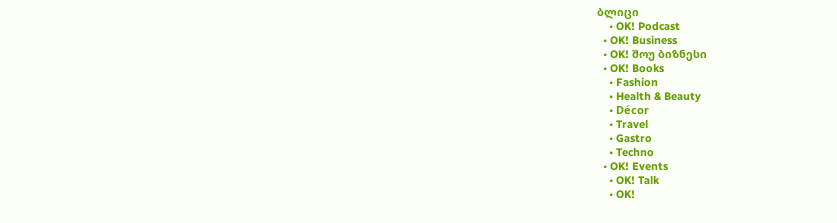ბლიცი
    • OK! Podcast
  • OK! Business
  • OK! შოუ ბიზნესი
  • OK! Books
    • Fashion
    • Health & Beauty
    • Décor
    • Travel
    • Gastro
    • Techno
  • OK! Events
    • OK! Talk
    • OK!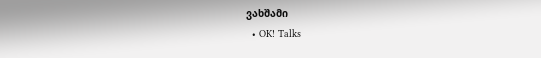ვახშამი
  • OK! Talks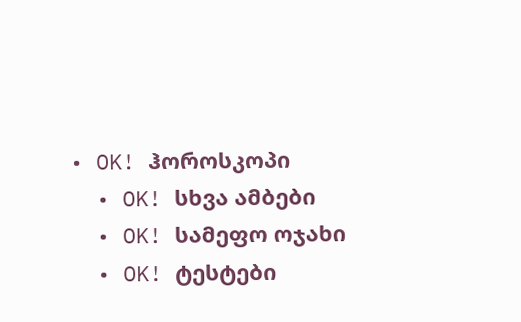• OK! ჰოროსკოპი
  • OK! სხვა ამბები
  • OK! სამეფო ოჯახი
  • OK! ტესტები